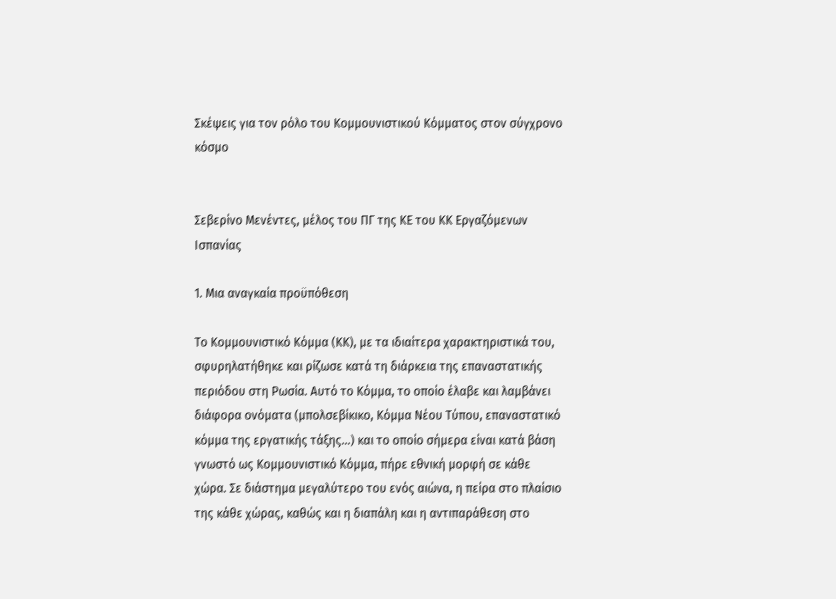Σκέψεις για τον ρόλο του Κομμουνιστικού Κόμματος στον σύγχρονο κόσμο


Σεβερίνο Μενέντες, μέλος του ΠΓ της ΚΕ του ΚΚ Εργαζόμενων Ισπανίας

1. Μια αναγκαία προϋπόθεση

Το Κομμουνιστικό Κόμμα (ΚΚ), με τα ιδιαίτερα χαρακτηριστικά του, σφυρηλατήθηκε και ρίζωσε κατά τη διάρκεια της επαναστατικής περιόδου στη Ρωσία. Αυτό το Κόμμα, το οποίο έλαβε και λαμβάνει διάφορα ονόματα (μπολσεβίκικο, Κόμμα Νέου Τύπου, επαναστατικό κόμμα της εργατικής τάξης...) και το οποίο σήμερα είναι κατά βάση γνωστό ως Κομμουνιστικό Κόμμα, πήρε εθνική μορφή σε κάθε χώρα. Σε διάστημα μεγαλύτερο του ενός αιώνα, η πείρα στο πλαίσιο της κάθε χώρας, καθώς και η διαπάλη και η αντιπαράθεση στο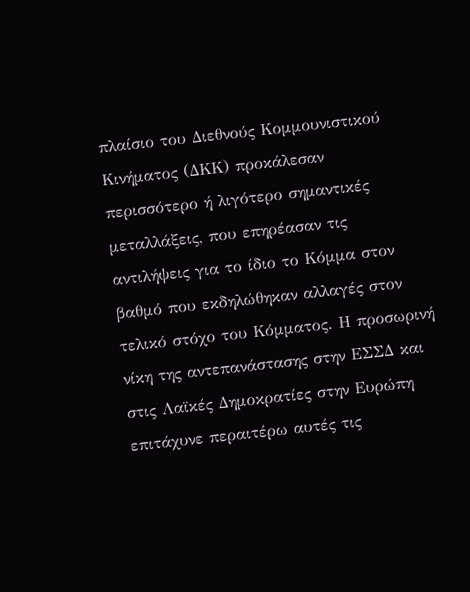πλαίσιο του Διεθνούς Κομμουνιστικού Κινήματος (ΔΚΚ) προκάλεσαν περισσότερο ή λιγότερο σημαντικές μεταλλάξεις, που επηρέασαν τις αντιλήψεις για το ίδιο το Κόμμα στον βαθμό που εκδηλώθηκαν αλλαγές στον τελικό στόχο του Κόμματος. Η προσωρινή νίκη της αντεπανάστασης στην ΕΣΣΔ και στις Λαϊκές Δημοκρατίες στην Ευρώπη επιτάχυνε περαιτέρω αυτές τις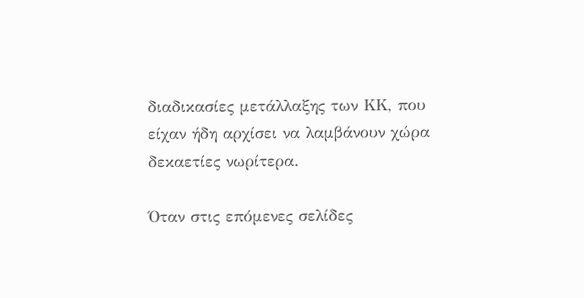διαδικασίες μετάλλαξης των ΚΚ, που είχαν ήδη αρχίσει να λαμβάνουν χώρα δεκαετίες νωρίτερα.

Όταν στις επόμενες σελίδες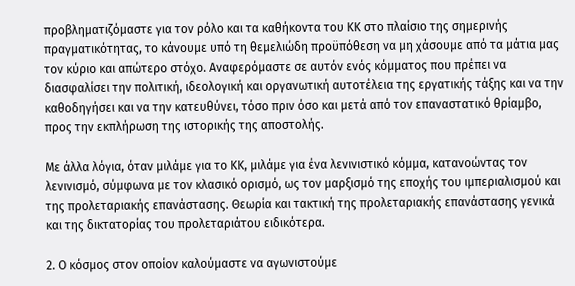προβληματιζόμαστε για τον ρόλο και τα καθήκοντα του ΚΚ στο πλαίσιο της σημερινής πραγματικότητας, το κάνουμε υπό τη θεμελιώδη προϋπόθεση να μη χάσουμε από τα μάτια μας τον κύριο και απώτερο στόχο. Αναφερόμαστε σε αυτόν ενός κόμματος που πρέπει να διασφαλίσει την πολιτική, ιδεολογική και οργανωτική αυτοτέλεια της εργατικής τάξης και να την καθοδηγήσει και να την κατευθύνει, τόσο πριν όσο και μετά από τον επαναστατικό θρίαμβο, προς την εκπλήρωση της ιστορικής της αποστολής.

Με άλλα λόγια, όταν μιλάμε για το ΚΚ, μιλάμε για ένα λενινιστικό κόμμα, κατανοώντας τον λενινισμό, σύμφωνα με τον κλασικό ορισμό, ως τον μαρξισμό της εποχής του ιμπεριαλισμού και της προλεταριακής επανάστασης. Θεωρία και τακτική της προλεταριακής επανάστασης γενικά και της δικτατορίας του προλεταριάτου ειδικότερα.

2. Ο κόσμος στον οποίον καλούμαστε να αγωνιστούμε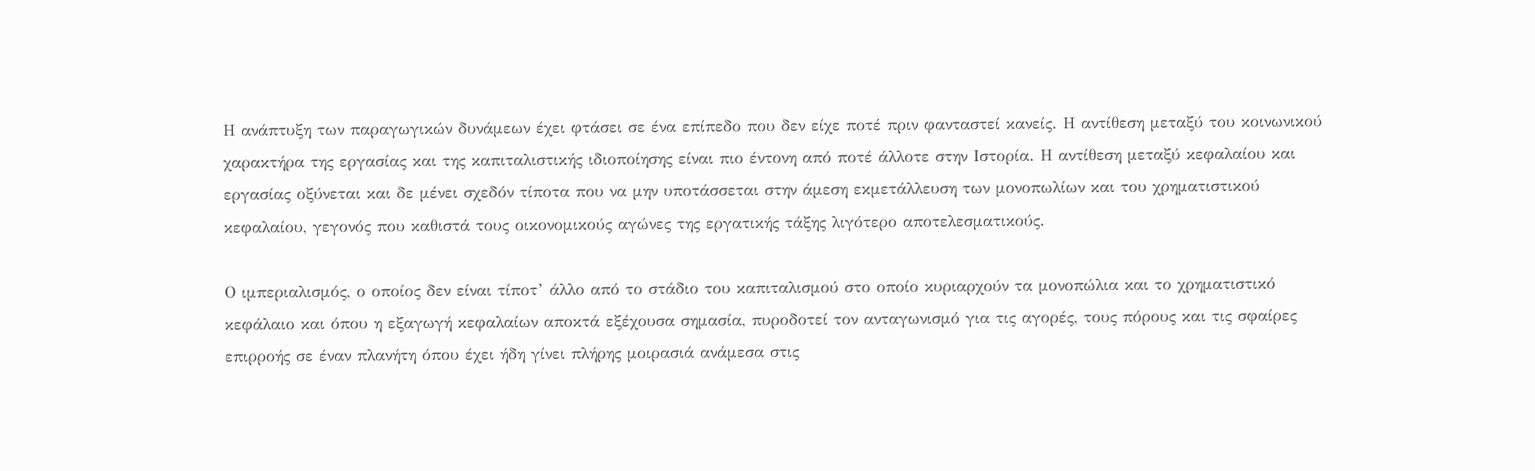Η ανάπτυξη των παραγωγικών δυνάμεων έχει φτάσει σε ένα επίπεδο που δεν είχε ποτέ πριν φανταστεί κανείς. Η αντίθεση μεταξύ του κοινωνικού χαρακτήρα της εργασίας και της καπιταλιστικής ιδιοποίησης είναι πιο έντονη από ποτέ άλλοτε στην Ιστορία. Η αντίθεση μεταξύ κεφαλαίου και εργασίας οξύνεται και δε μένει σχεδόν τίποτα που να μην υποτάσσεται στην άμεση εκμετάλλευση των μονοπωλίων και του χρηματιστικού κεφαλαίου, γεγονός που καθιστά τους οικονομικούς αγώνες της εργατικής τάξης λιγότερο αποτελεσματικούς.

Ο ιμπεριαλισμός, ο οποίος δεν είναι τίποτ’ άλλο από το στάδιο του καπιταλισμού στο οποίο κυριαρχούν τα μονοπώλια και το χρηματιστικό κεφάλαιο και όπου η εξαγωγή κεφαλαίων αποκτά εξέχουσα σημασία, πυροδοτεί τον ανταγωνισμό για τις αγορές, τους πόρους και τις σφαίρες επιρροής σε έναν πλανήτη όπου έχει ήδη γίνει πλήρης μοιρασιά ανάμεσα στις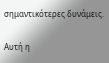σημαντικότερες δυνάμεις.

Αυτή η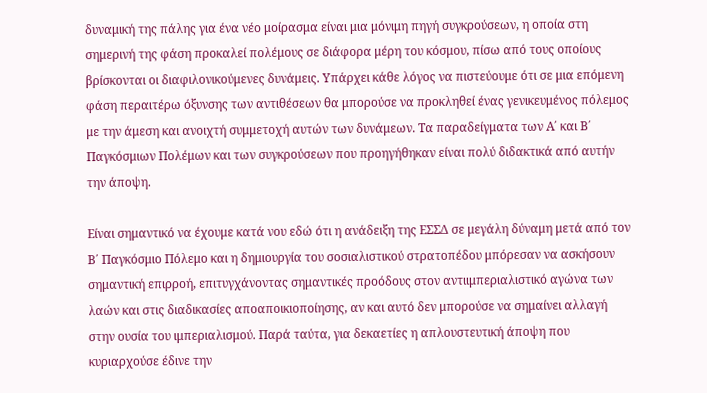δυναμική της πάλης για ένα νέο μοίρασμα είναι μια μόνιμη πηγή συγκρούσεων, η οποία στη σημερινή της φάση προκαλεί πολέμους σε διάφορα μέρη του κόσμου, πίσω από τους οποίους βρίσκονται οι διαφιλονικούμενες δυνάμεις. Υπάρχει κάθε λόγος να πιστεύουμε ότι σε μια επόμενη φάση περαιτέρω όξυνσης των αντιθέσεων θα μπορούσε να προκληθεί ένας γενικευμένος πόλεμος με την άμεση και ανοιχτή συμμετοχή αυτών των δυνάμεων. Τα παραδείγματα των Α΄ και Β΄ Παγκόσμιων Πολέμων και των συγκρούσεων που προηγήθηκαν είναι πολύ διδακτικά από αυτήν την άποψη.

Είναι σημαντικό να έχουμε κατά νου εδώ ότι η ανάδειξη της ΕΣΣΔ σε μεγάλη δύναμη μετά από τον Β΄ Παγκόσμιο Πόλεμο και η δημιουργία του σοσιαλιστικού στρατοπέδου μπόρεσαν να ασκήσουν σημαντική επιρροή, επιτυγχάνοντας σημαντικές προόδους στον αντιιμπεριαλιστικό αγώνα των λαών και στις διαδικασίες αποαποικιοποίησης, αν και αυτό δεν μπορούσε να σημαίνει αλλαγή στην ουσία του ιμπεριαλισμού. Παρά ταύτα, για δεκαετίες η απλουστευτική άποψη που κυριαρχούσε έδινε την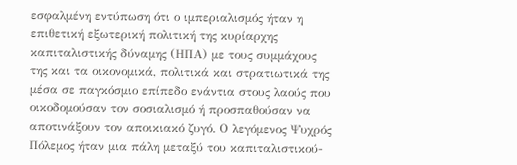εσφαλμένη εντύπωση ότι ο ιμπεριαλισμός ήταν η επιθετική εξωτερική πολιτική της κυρίαρχης καπιταλιστικής δύναμης (ΗΠΑ) με τους συμμάχους της και τα οικονομικά, πολιτικά και στρατιωτικά της μέσα σε παγκόσμιο επίπεδο ενάντια στους λαούς που οικοδομούσαν τον σοσιαλισμό ή προσπαθούσαν να αποτινάξουν τον αποικιακό ζυγό. Ο λεγόμενος Ψυχρός Πόλεμος ήταν μια πάλη μεταξύ του καπιταλιστικού-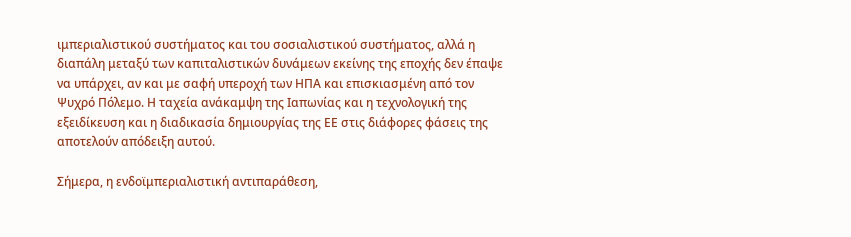ιμπεριαλιστικού συστήματος και του σοσιαλιστικού συστήματος, αλλά η διαπάλη μεταξύ των καπιταλιστικών δυνάμεων εκείνης της εποχής δεν έπαψε να υπάρχει, αν και με σαφή υπεροχή των ΗΠΑ και επισκιασμένη από τον Ψυχρό Πόλεμο. Η ταχεία ανάκαμψη της Ιαπωνίας και η τεχνολογική της εξειδίκευση και η διαδικασία δημιουργίας της ΕΕ στις διάφορες φάσεις της αποτελούν απόδειξη αυτού.

Σήμερα, η ενδοϊμπεριαλιστική αντιπαράθεση,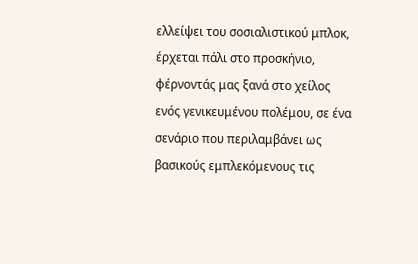ελλείψει του σοσιαλιστικού μπλοκ, έρχεται πάλι στο προσκήνιο, φέρνοντάς μας ξανά στο χείλος ενός γενικευμένου πολέμου, σε ένα σενάριο που περιλαμβάνει ως βασικούς εμπλεκόμενους τις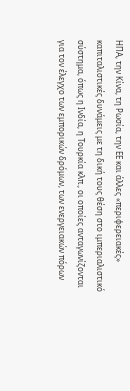ΗΠΑ, την Κίνα, τη Ρωσία, την ΕΕ και άλλες «περιφερειακές» καπιταλιστικές δυνάμεις με τη δική τους θέση στο ιμπεριαλιστικό σύστημα, όπως η Ινδία, η Τουρκία κλπ., οι οποίες ανταγωνίζονται για τον έλεγχο των εμπορικών δρόμων, των ενεργειακών πόρων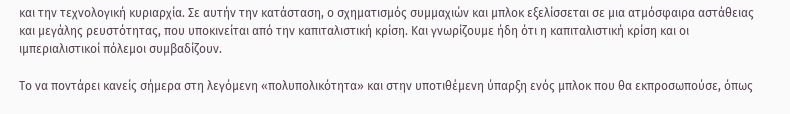και την τεχνολογική κυριαρχία. Σε αυτήν την κατάσταση, ο σχηματισμός συμμαχιών και μπλοκ εξελίσσεται σε μια ατμόσφαιρα αστάθειας και μεγάλης ρευστότητας, που υποκινείται από την καπιταλιστική κρίση. Και γνωρίζουμε ήδη ότι η καπιταλιστική κρίση και οι ιμπεριαλιστικοί πόλεμοι συμβαδίζουν.

Το να ποντάρει κανείς σήμερα στη λεγόμενη «πολυπολικότητα» και στην υποτιθέμενη ύπαρξη ενός μπλοκ που θα εκπροσωπούσε, όπως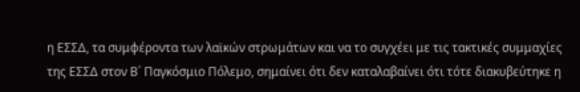η ΕΣΣΔ, τα συμφέροντα των λαϊκών στρωμάτων και να το συγχέει με τις τακτικές συμμαχίες της ΕΣΣΔ στον Β΄ Παγκόσμιο Πόλεμο, σημαίνει ότι δεν καταλαβαίνει ότι τότε διακυβεύτηκε η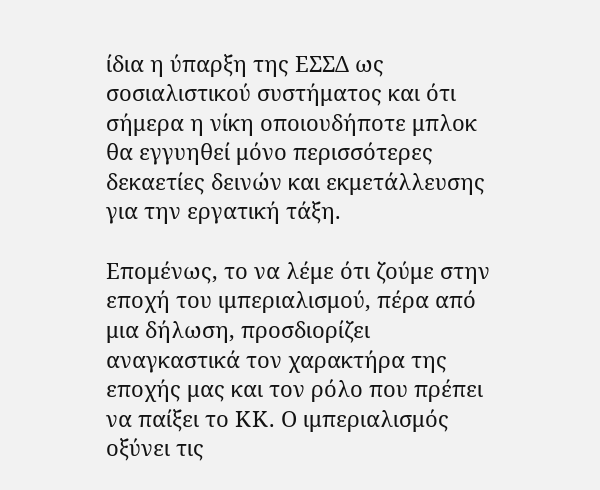ίδια η ύπαρξη της ΕΣΣΔ ως σοσιαλιστικού συστήματος και ότι σήμερα η νίκη οποιουδήποτε μπλοκ θα εγγυηθεί μόνο περισσότερες δεκαετίες δεινών και εκμετάλλευσης για την εργατική τάξη.

Επομένως, το να λέμε ότι ζούμε στην εποχή του ιμπεριαλισμού, πέρα από μια δήλωση, προσδιορίζει αναγκαστικά τον χαρακτήρα της εποχής μας και τον ρόλο που πρέπει να παίξει το ΚΚ. Ο ιμπεριαλισμός οξύνει τις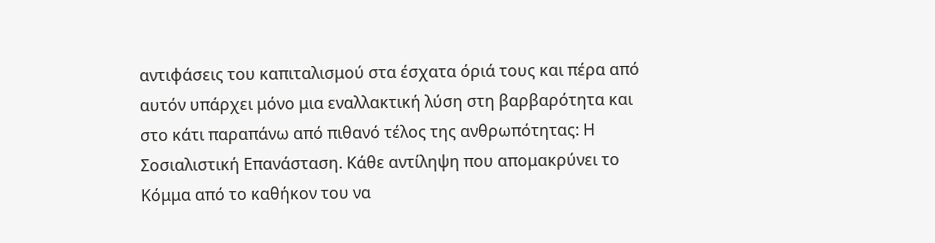αντιφάσεις του καπιταλισμού στα έσχατα όριά τους και πέρα από αυτόν υπάρχει μόνο μια εναλλακτική λύση στη βαρβαρότητα και στο κάτι παραπάνω από πιθανό τέλος της ανθρωπότητας: Η Σοσιαλιστική Επανάσταση. Κάθε αντίληψη που απομακρύνει το Κόμμα από το καθήκον του να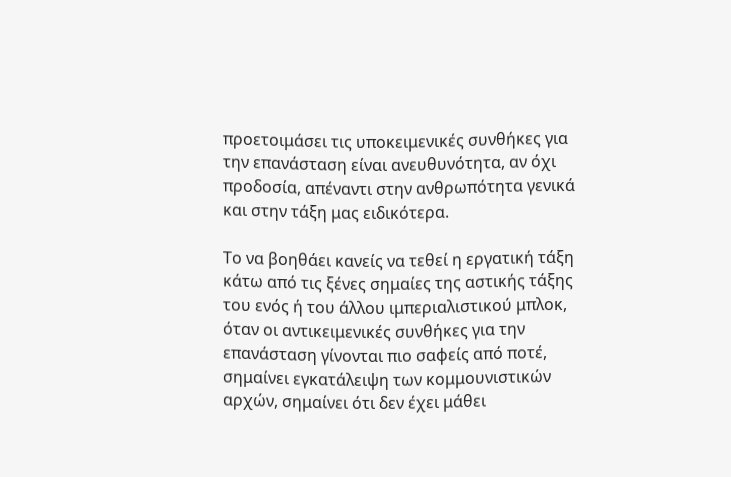προετοιμάσει τις υποκειμενικές συνθήκες για την επανάσταση είναι ανευθυνότητα, αν όχι προδοσία, απέναντι στην ανθρωπότητα γενικά και στην τάξη μας ειδικότερα.

Το να βοηθάει κανείς να τεθεί η εργατική τάξη κάτω από τις ξένες σημαίες της αστικής τάξης του ενός ή του άλλου ιμπεριαλιστικού μπλοκ, όταν οι αντικειμενικές συνθήκες για την επανάσταση γίνονται πιο σαφείς από ποτέ, σημαίνει εγκατάλειψη των κομμουνιστικών αρχών, σημαίνει ότι δεν έχει μάθει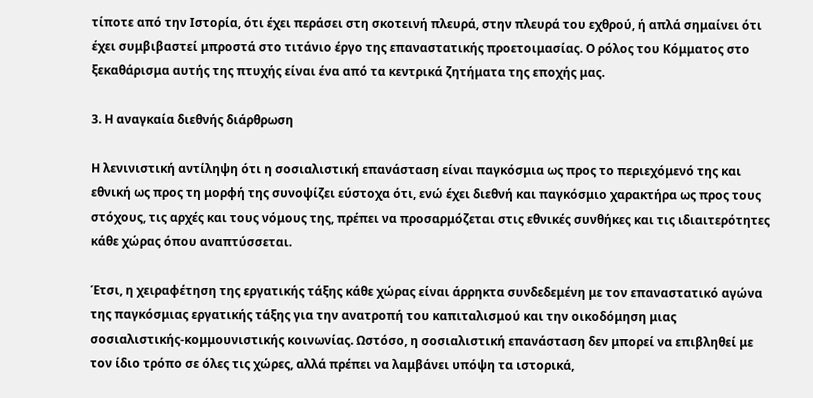τίποτε από την Ιστορία, ότι έχει περάσει στη σκοτεινή πλευρά, στην πλευρά του εχθρού, ή απλά σημαίνει ότι έχει συμβιβαστεί μπροστά στο τιτάνιο έργο της επαναστατικής προετοιμασίας. Ο ρόλος του Κόμματος στο ξεκαθάρισμα αυτής της πτυχής είναι ένα από τα κεντρικά ζητήματα της εποχής μας.

3. Η αναγκαία διεθνής διάρθρωση

Η λενινιστική αντίληψη ότι η σοσιαλιστική επανάσταση είναι παγκόσμια ως προς το περιεχόμενό της και εθνική ως προς τη μορφή της συνοψίζει εύστοχα ότι, ενώ έχει διεθνή και παγκόσμιο χαρακτήρα ως προς τους στόχους, τις αρχές και τους νόμους της, πρέπει να προσαρμόζεται στις εθνικές συνθήκες και τις ιδιαιτερότητες κάθε χώρας όπου αναπτύσσεται.

Έτσι, η χειραφέτηση της εργατικής τάξης κάθε χώρας είναι άρρηκτα συνδεδεμένη με τον επαναστατικό αγώνα της παγκόσμιας εργατικής τάξης για την ανατροπή του καπιταλισμού και την οικοδόμηση μιας σοσιαλιστικής-κομμουνιστικής κοινωνίας. Ωστόσο, η σοσιαλιστική επανάσταση δεν μπορεί να επιβληθεί με τον ίδιο τρόπο σε όλες τις χώρες, αλλά πρέπει να λαμβάνει υπόψη τα ιστορικά,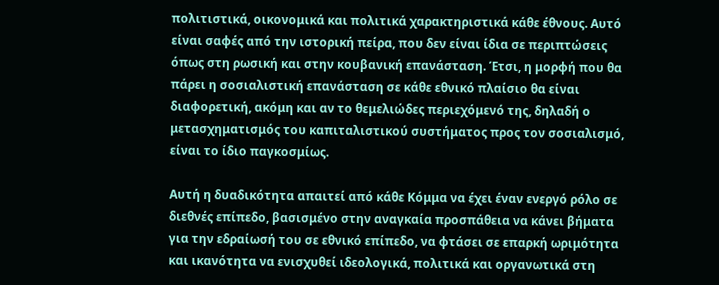πολιτιστικά, οικονομικά και πολιτικά χαρακτηριστικά κάθε έθνους. Αυτό είναι σαφές από την ιστορική πείρα, που δεν είναι ίδια σε περιπτώσεις όπως στη ρωσική και στην κουβανική επανάσταση. Έτσι, η μορφή που θα πάρει η σοσιαλιστική επανάσταση σε κάθε εθνικό πλαίσιο θα είναι διαφορετική, ακόμη και αν το θεμελιώδες περιεχόμενό της, δηλαδή ο μετασχηματισμός του καπιταλιστικού συστήματος προς τον σοσιαλισμό, είναι το ίδιο παγκοσμίως.

Αυτή η δυαδικότητα απαιτεί από κάθε Κόμμα να έχει έναν ενεργό ρόλο σε διεθνές επίπεδο, βασισμένο στην αναγκαία προσπάθεια να κάνει βήματα για την εδραίωσή του σε εθνικό επίπεδο, να φτάσει σε επαρκή ωριμότητα και ικανότητα να ενισχυθεί ιδεολογικά, πολιτικά και οργανωτικά στη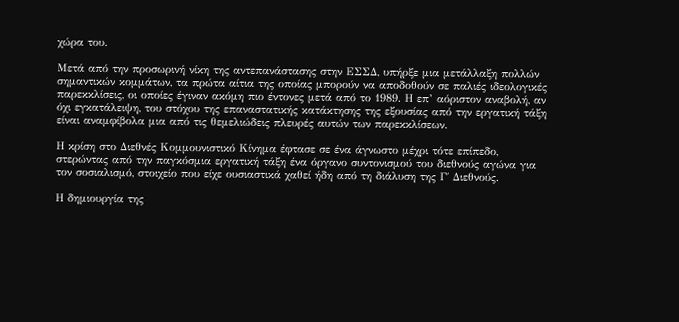χώρα του.

Μετά από την προσωρινή νίκη της αντεπανάστασης στην ΕΣΣΔ, υπήρξε μια μετάλλαξη πολλών σημαντικών κομμάτων, τα πρώτα αίτια της οποίας μπορούν να αποδοθούν σε παλιές ιδεολογικές παρεκκλίσεις, οι οποίες έγιναν ακόμη πιο έντονες μετά από το 1989. Η επ’ αόριστον αναβολή, αν όχι εγκατάλειψη, του στόχου της επαναστατικής κατάκτησης της εξουσίας από την εργατική τάξη είναι αναμφίβολα μια από τις θεμελιώδεις πλευρές αυτών των παρεκκλίσεων.

Η κρίση στο Διεθνές Κομμουνιστικό Κίνημα έφτασε σε ένα άγνωστο μέχρι τότε επίπεδο, στερώντας από την παγκόσμια εργατική τάξη ένα όργανο συντονισμού του διεθνούς αγώνα για τον σοσιαλισμό, στοιχείο που είχε ουσιαστικά χαθεί ήδη από τη διάλυση της Γ΄ Διεθνούς.

Η δημιουργία της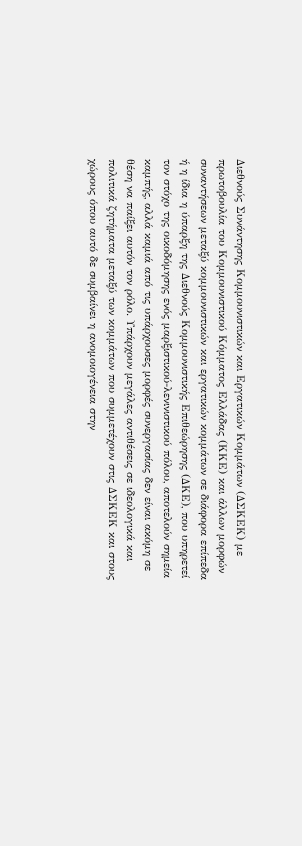Διεθνούς Συνάντησης Κομμουνιστικών και Εργατικών Κομμάτων (ΔΣΚΕΚ) με πρωτοβουλία του Κομμουνιστικού Κόμματος Ελλάδας (ΚΚΕ) και άλλων μορφών συναντήσεων μεταξύ κομμουνιστικών και εργατικών κομμάτων σε διάφορα επίπεδα ή η ίδια η ύπαρξη της Διεθνούς Κομμουνιστικής Επιθεώρησης (ΔΚΕ), που υπηρετεί τον στόχο της οικοδόμησης ενός μαρξιστικού-λενινιστικού πόλου, αποτελούν σημεία καμπής, αλλά καμιά από τις υπάρχουσες μορφές συνεργασίας δεν είναι ακόμη σε θέση να παίξει αυτόν τον ρόλο. Υπάρχουν μεγάλες αντιθέσεις σε ιδεολογικά και πολιτικά ζητήματα μεταξύ των κομμάτων που συμμετέχουν στις ΔΣΚΕΚ και στους χώρους όπου αυτό δε συμβαίνει η ανομοιογένεια στην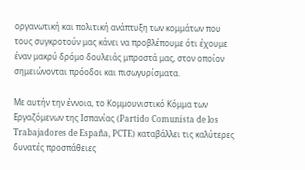οργανωτική και πολιτική ανάπτυξη των κομμάτων που τους συγκροτούν μας κάνει να προβλέπουμε ότι έχουμε έναν μακρύ δρόμο δουλειάς μπροστά μας, στον οποίον σημειώνονται πρόοδοι και πισωγυρίσματα.

Με αυτήν την έννοια, το Κομμουνιστικό Κόμμα των Εργαζόμενων της Ισπανίας (Partido Comunista de los Trabajadores de España, PCTE) καταβάλλει τις καλύτερες δυνατές προσπάθειες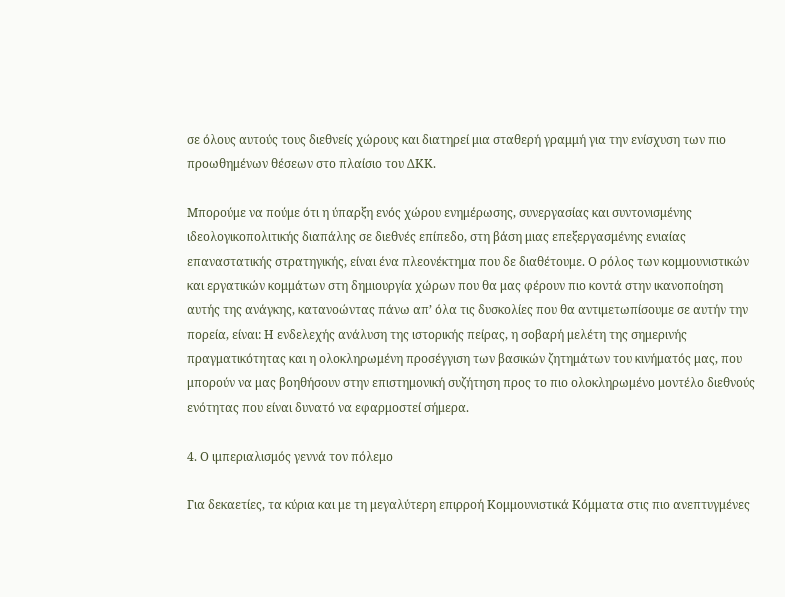σε όλους αυτούς τους διεθνείς χώρους και διατηρεί μια σταθερή γραμμή για την ενίσχυση των πιο προωθημένων θέσεων στο πλαίσιο του ΔΚΚ.

Μπορούμε να πούμε ότι η ύπαρξη ενός χώρου ενημέρωσης, συνεργασίας και συντονισμένης ιδεολογικοπολιτικής διαπάλης σε διεθνές επίπεδο, στη βάση μιας επεξεργασμένης ενιαίας επαναστατικής στρατηγικής, είναι ένα πλεονέκτημα που δε διαθέτουμε. Ο ρόλος των κομμουνιστικών και εργατικών κομμάτων στη δημιουργία χώρων που θα μας φέρουν πιο κοντά στην ικανοποίηση αυτής της ανάγκης, κατανοώντας πάνω απ’ όλα τις δυσκολίες που θα αντιμετωπίσουμε σε αυτήν την πορεία, είναι: Η ενδελεχής ανάλυση της ιστορικής πείρας, η σοβαρή μελέτη της σημερινής πραγματικότητας και η ολοκληρωμένη προσέγγιση των βασικών ζητημάτων του κινήματός μας, που μπορούν να μας βοηθήσουν στην επιστημονική συζήτηση προς το πιο ολοκληρωμένο μοντέλο διεθνούς ενότητας που είναι δυνατό να εφαρμοστεί σήμερα.

4. Ο ιμπεριαλισμός γεννά τον πόλεμο

Για δεκαετίες, τα κύρια και με τη μεγαλύτερη επιρροή Κομμουνιστικά Κόμματα στις πιο ανεπτυγμένες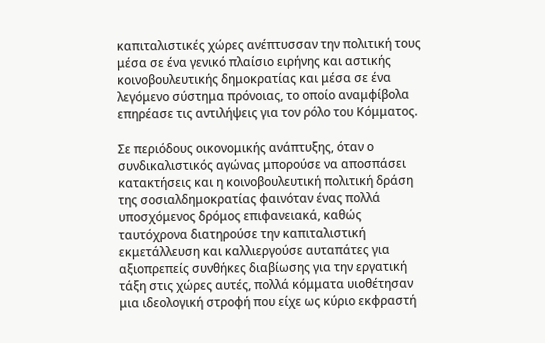καπιταλιστικές χώρες ανέπτυσσαν την πολιτική τους μέσα σε ένα γενικό πλαίσιο ειρήνης και αστικής κοινοβουλευτικής δημοκρατίας και μέσα σε ένα λεγόμενο σύστημα πρόνοιας, το οποίο αναμφίβολα επηρέασε τις αντιλήψεις για τον ρόλο του Κόμματος.

Σε περιόδους οικονομικής ανάπτυξης, όταν ο συνδικαλιστικός αγώνας μπορούσε να αποσπάσει κατακτήσεις και η κοινοβουλευτική πολιτική δράση της σοσιαλδημοκρατίας φαινόταν ένας πολλά υποσχόμενος δρόμος επιφανειακά, καθώς ταυτόχρονα διατηρούσε την καπιταλιστική εκμετάλλευση και καλλιεργούσε αυταπάτες για αξιοπρεπείς συνθήκες διαβίωσης για την εργατική τάξη στις χώρες αυτές, πολλά κόμματα υιοθέτησαν μια ιδεολογική στροφή που είχε ως κύριο εκφραστή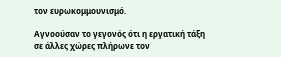τον ευρωκομμουνισμό.

Αγνοούσαν το γεγονός ότι η εργατική τάξη σε άλλες χώρες πλήρωνε τον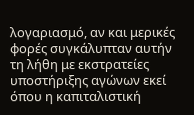λογαριασμό, αν και μερικές φορές συγκάλυπταν αυτήν τη λήθη με εκστρατείες υποστήριξης αγώνων εκεί όπου η καπιταλιστική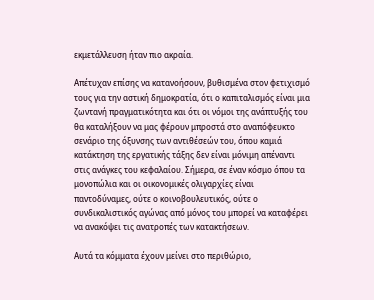εκμετάλλευση ήταν πιο ακραία.

Απέτυχαν επίσης να κατανοήσουν, βυθισμένα στον φετιχισμό τους για την αστική δημοκρατία, ότι ο καπιταλισμός είναι μια ζωντανή πραγματικότητα και ότι οι νόμοι της ανάπτυξής του θα καταλήξουν να μας φέρουν μπροστά στο αναπόφευκτο σενάριο της όξυνσης των αντιθέσεών του, όπου καμιά κατάκτηση της εργατικής τάξης δεν είναι μόνιμη απέναντι στις ανάγκες του κεφαλαίου. Σήμερα, σε έναν κόσμο όπου τα μονοπώλια και οι οικονομικές ολιγαρχίες είναι παντοδύναμες, ούτε ο κοινοβουλευτικός, ούτε ο συνδικαλιστικός αγώνας από μόνος του μπορεί να καταφέρει να ανακόψει τις ανατροπές των κατακτήσεων.

Αυτά τα κόμματα έχουν μείνει στο περιθώριο,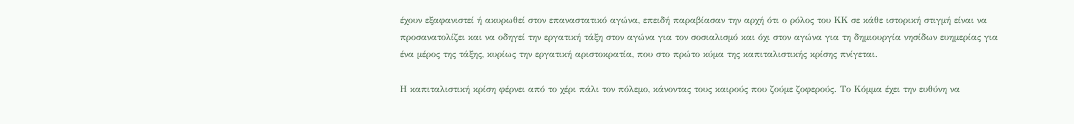έχουν εξαφανιστεί ή ακυρωθεί στον επαναστατικό αγώνα, επειδή παραβίασαν την αρχή ότι ο ρόλος του ΚΚ σε κάθε ιστορική στιγμή είναι να προσανατολίζει και να οδηγεί την εργατική τάξη στον αγώνα για τον σοσιαλισμό και όχι στον αγώνα για τη δημιουργία νησίδων ευημερίας για ένα μέρος της τάξης, κυρίως την εργατική αριστοκρατία, που στο πρώτο κύμα της καπιταλιστικής κρίσης πνίγεται.

Η καπιταλιστική κρίση φέρνει από το χέρι πάλι τον πόλεμο, κάνοντας τους καιρούς που ζούμε ζοφερούς. Το Κόμμα έχει την ευθύνη να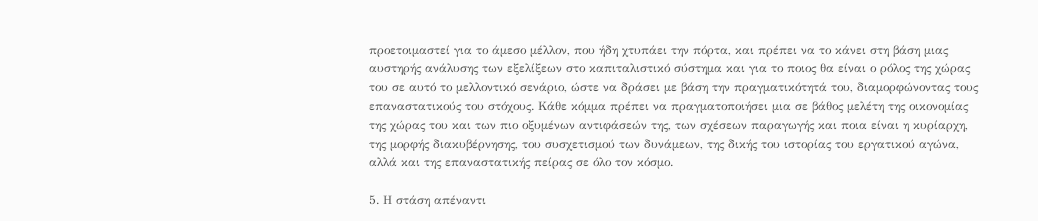προετοιμαστεί για το άμεσο μέλλον, που ήδη χτυπάει την πόρτα, και πρέπει να το κάνει στη βάση μιας αυστηρής ανάλυσης των εξελίξεων στο καπιταλιστικό σύστημα και για το ποιος θα είναι ο ρόλος της χώρας του σε αυτό το μελλοντικό σενάριο, ώστε να δράσει με βάση την πραγματικότητά του, διαμορφώνοντας τους επαναστατικούς του στόχους. Κάθε κόμμα πρέπει να πραγματοποιήσει μια σε βάθος μελέτη της οικονομίας της χώρας του και των πιο οξυμένων αντιφάσεών της, των σχέσεων παραγωγής και ποια είναι η κυρίαρχη, της μορφής διακυβέρνησης, του συσχετισμού των δυνάμεων, της δικής του ιστορίας του εργατικού αγώνα, αλλά και της επαναστατικής πείρας σε όλο τον κόσμο.

5. Η στάση απέναντι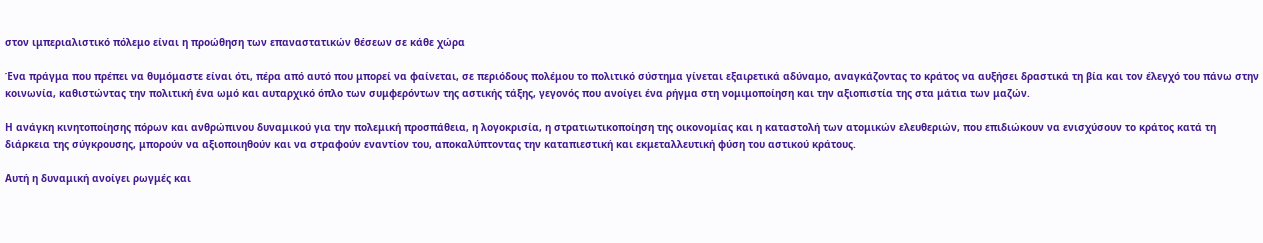στον ιμπεριαλιστικό πόλεμο είναι η προώθηση των επαναστατικών θέσεων σε κάθε χώρα

Ένα πράγμα που πρέπει να θυμόμαστε είναι ότι, πέρα από αυτό που μπορεί να φαίνεται, σε περιόδους πολέμου το πολιτικό σύστημα γίνεται εξαιρετικά αδύναμο, αναγκάζοντας το κράτος να αυξήσει δραστικά τη βία και τον έλεγχό του πάνω στην κοινωνία, καθιστώντας την πολιτική ένα ωμό και αυταρχικό όπλο των συμφερόντων της αστικής τάξης, γεγονός που ανοίγει ένα ρήγμα στη νομιμοποίηση και την αξιοπιστία της στα μάτια των μαζών.

Η ανάγκη κινητοποίησης πόρων και ανθρώπινου δυναμικού για την πολεμική προσπάθεια, η λογοκρισία, η στρατιωτικοποίηση της οικονομίας και η καταστολή των ατομικών ελευθεριών, που επιδιώκουν να ενισχύσουν το κράτος κατά τη διάρκεια της σύγκρουσης, μπορούν να αξιοποιηθούν και να στραφούν εναντίον του, αποκαλύπτοντας την καταπιεστική και εκμεταλλευτική φύση του αστικού κράτους.

Αυτή η δυναμική ανοίγει ρωγμές και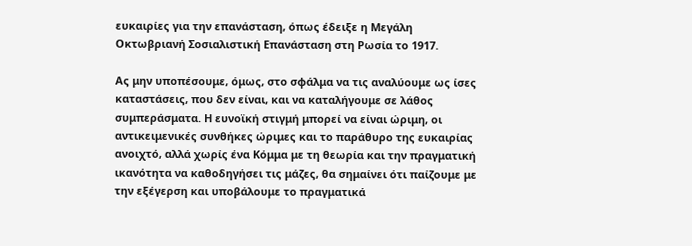ευκαιρίες για την επανάσταση, όπως έδειξε η Μεγάλη Οκτωβριανή Σοσιαλιστική Επανάσταση στη Ρωσία το 1917.

Ας μην υποπέσουμε, όμως, στο σφάλμα να τις αναλύουμε ως ίσες καταστάσεις, που δεν είναι, και να καταλήγουμε σε λάθος συμπεράσματα. Η ευνοϊκή στιγμή μπορεί να είναι ώριμη, οι αντικειμενικές συνθήκες ώριμες και το παράθυρο της ευκαιρίας ανοιχτό, αλλά χωρίς ένα Κόμμα με τη θεωρία και την πραγματική ικανότητα να καθοδηγήσει τις μάζες, θα σημαίνει ότι παίζουμε με την εξέγερση και υποβάλουμε το πραγματικά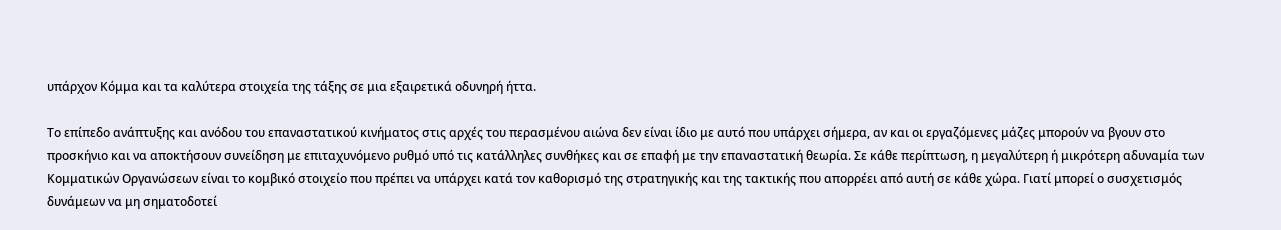υπάρχον Κόμμα και τα καλύτερα στοιχεία της τάξης σε μια εξαιρετικά οδυνηρή ήττα.

Το επίπεδο ανάπτυξης και ανόδου του επαναστατικού κινήματος στις αρχές του περασμένου αιώνα δεν είναι ίδιο με αυτό που υπάρχει σήμερα, αν και οι εργαζόμενες μάζες μπορούν να βγουν στο προσκήνιο και να αποκτήσουν συνείδηση με επιταχυνόμενο ρυθμό υπό τις κατάλληλες συνθήκες και σε επαφή με την επαναστατική θεωρία. Σε κάθε περίπτωση, η μεγαλύτερη ή μικρότερη αδυναμία των Κομματικών Οργανώσεων είναι το κομβικό στοιχείο που πρέπει να υπάρχει κατά τον καθορισμό της στρατηγικής και της τακτικής που απορρέει από αυτή σε κάθε χώρα. Γιατί μπορεί ο συσχετισμός δυνάμεων να μη σηματοδοτεί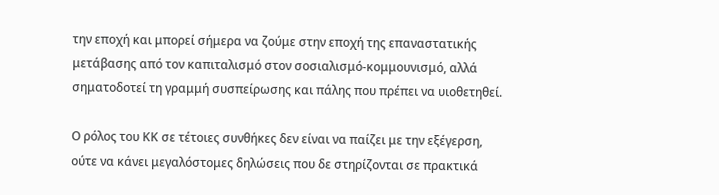την εποχή και μπορεί σήμερα να ζούμε στην εποχή της επαναστατικής μετάβασης από τον καπιταλισμό στον σοσιαλισμό-κομμουνισμό, αλλά σηματοδοτεί τη γραμμή συσπείρωσης και πάλης που πρέπει να υιοθετηθεί.

Ο ρόλος του ΚΚ σε τέτοιες συνθήκες δεν είναι να παίζει με την εξέγερση, ούτε να κάνει μεγαλόστομες δηλώσεις που δε στηρίζονται σε πρακτικά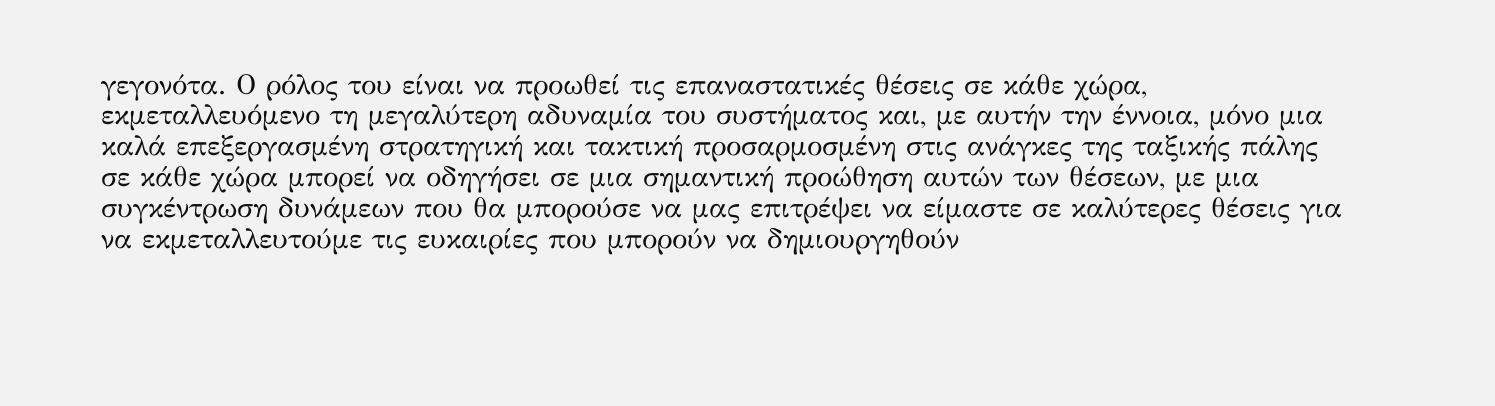γεγονότα. Ο ρόλος του είναι να προωθεί τις επαναστατικές θέσεις σε κάθε χώρα, εκμεταλλευόμενο τη μεγαλύτερη αδυναμία του συστήματος και, με αυτήν την έννοια, μόνο μια καλά επεξεργασμένη στρατηγική και τακτική προσαρμοσμένη στις ανάγκες της ταξικής πάλης σε κάθε χώρα μπορεί να οδηγήσει σε μια σημαντική προώθηση αυτών των θέσεων, με μια συγκέντρωση δυνάμεων που θα μπορούσε να μας επιτρέψει να είμαστε σε καλύτερες θέσεις για να εκμεταλλευτούμε τις ευκαιρίες που μπορούν να δημιουργηθούν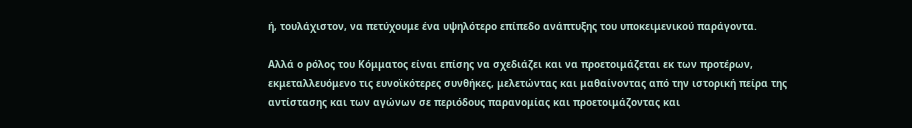ή, τουλάχιστον, να πετύχουμε ένα υψηλότερο επίπεδο ανάπτυξης του υποκειμενικού παράγοντα.

Αλλά ο ρόλος του Κόμματος είναι επίσης να σχεδιάζει και να προετοιμάζεται εκ των προτέρων, εκμεταλλευόμενο τις ευνοϊκότερες συνθήκες, μελετώντας και μαθαίνοντας από την ιστορική πείρα της αντίστασης και των αγώνων σε περιόδους παρανομίας και προετοιμάζοντας και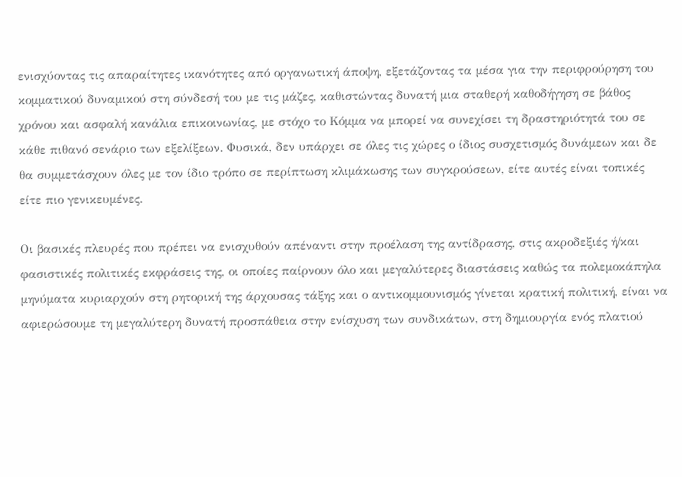ενισχύοντας τις απαραίτητες ικανότητες από οργανωτική άποψη, εξετάζοντας τα μέσα για την περιφρούρηση του κομματικού δυναμικού στη σύνδεσή του με τις μάζες, καθιστώντας δυνατή μια σταθερή καθοδήγηση σε βάθος χρόνου και ασφαλή κανάλια επικοινωνίας, με στόχο το Κόμμα να μπορεί να συνεχίσει τη δραστηριότητά του σε κάθε πιθανό σενάριο των εξελίξεων. Φυσικά, δεν υπάρχει σε όλες τις χώρες ο ίδιος συσχετισμός δυνάμεων και δε θα συμμετάσχουν όλες με τον ίδιο τρόπο σε περίπτωση κλιμάκωσης των συγκρούσεων, είτε αυτές είναι τοπικές είτε πιο γενικευμένες.

Οι βασικές πλευρές που πρέπει να ενισχυθούν απέναντι στην προέλαση της αντίδρασης, στις ακροδεξιές ή/και φασιστικές πολιτικές εκφράσεις της, οι οποίες παίρνουν όλο και μεγαλύτερες διαστάσεις καθώς τα πολεμοκάπηλα μηνύματα κυριαρχούν στη ρητορική της άρχουσας τάξης και ο αντικομμουνισμός γίνεται κρατική πολιτική, είναι να αφιερώσουμε τη μεγαλύτερη δυνατή προσπάθεια στην ενίσχυση των συνδικάτων, στη δημιουργία ενός πλατιού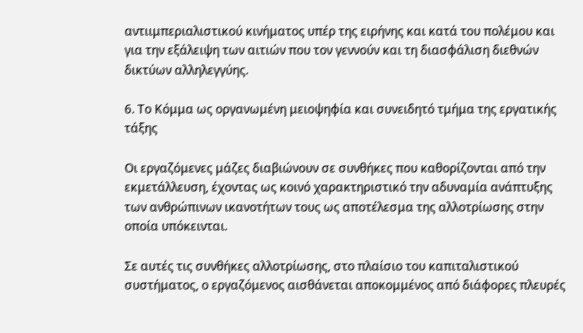αντιιμπεριαλιστικού κινήματος υπέρ της ειρήνης και κατά του πολέμου και για την εξάλειψη των αιτιών που τον γεννούν και τη διασφάλιση διεθνών δικτύων αλληλεγγύης.

6. Το Κόμμα ως οργανωμένη μειοψηφία και συνειδητό τμήμα της εργατικής τάξης

Οι εργαζόμενες μάζες διαβιώνουν σε συνθήκες που καθορίζονται από την εκμετάλλευση, έχοντας ως κοινό χαρακτηριστικό την αδυναμία ανάπτυξης των ανθρώπινων ικανοτήτων τους ως αποτέλεσμα της αλλοτρίωσης στην οποία υπόκεινται.

Σε αυτές τις συνθήκες αλλοτρίωσης, στο πλαίσιο του καπιταλιστικού συστήματος, ο εργαζόμενος αισθάνεται αποκομμένος από διάφορες πλευρές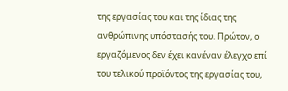της εργασίας του και της ίδιας της ανθρώπινης υπόστασής του. Πρώτον, ο εργαζόμενος δεν έχει κανέναν έλεγχο επί του τελικού προϊόντος της εργασίας του,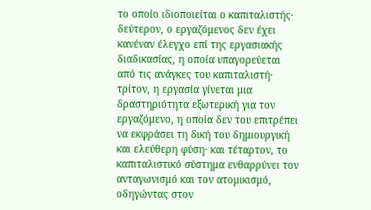το οποίο ιδιοποιείται ο καπιταλιστής· δεύτερον, ο εργαζόμενος δεν έχει κανέναν έλεγχο επί της εργασιακής διαδικασίας, η οποία υπαγορεύεται από τις ανάγκες του καπιταλιστή· τρίτον, η εργασία γίνεται μια δραστηριότητα εξωτερική για τον εργαζόμενο, η οποία δεν του επιτρέπει να εκφράσει τη δική του δημιουργική και ελεύθερη φύση· και τέταρτον, το καπιταλιστικό σύστημα ενθαρρύνει τον ανταγωνισμό και τον ατομικισμό, οδηγώντας στον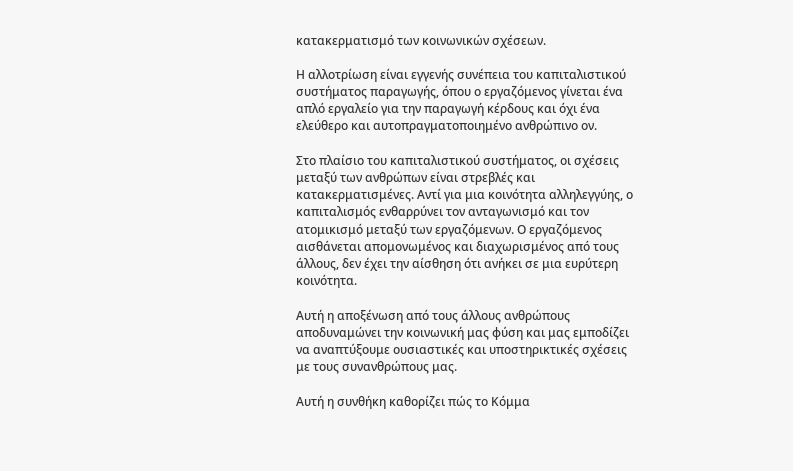κατακερματισμό των κοινωνικών σχέσεων.

Η αλλοτρίωση είναι εγγενής συνέπεια του καπιταλιστικού συστήματος παραγωγής, όπου ο εργαζόμενος γίνεται ένα απλό εργαλείο για την παραγωγή κέρδους και όχι ένα ελεύθερο και αυτοπραγματοποιημένο ανθρώπινο ον.

Στο πλαίσιο του καπιταλιστικού συστήματος, οι σχέσεις μεταξύ των ανθρώπων είναι στρεβλές και κατακερματισμένες. Αντί για μια κοινότητα αλληλεγγύης, ο καπιταλισμός ενθαρρύνει τον ανταγωνισμό και τον ατομικισμό μεταξύ των εργαζόμενων. Ο εργαζόμενος αισθάνεται απομονωμένος και διαχωρισμένος από τους άλλους, δεν έχει την αίσθηση ότι ανήκει σε μια ευρύτερη κοινότητα.

Αυτή η αποξένωση από τους άλλους ανθρώπους αποδυναμώνει την κοινωνική μας φύση και μας εμποδίζει να αναπτύξουμε ουσιαστικές και υποστηρικτικές σχέσεις με τους συνανθρώπους μας.

Αυτή η συνθήκη καθορίζει πώς το Κόμμα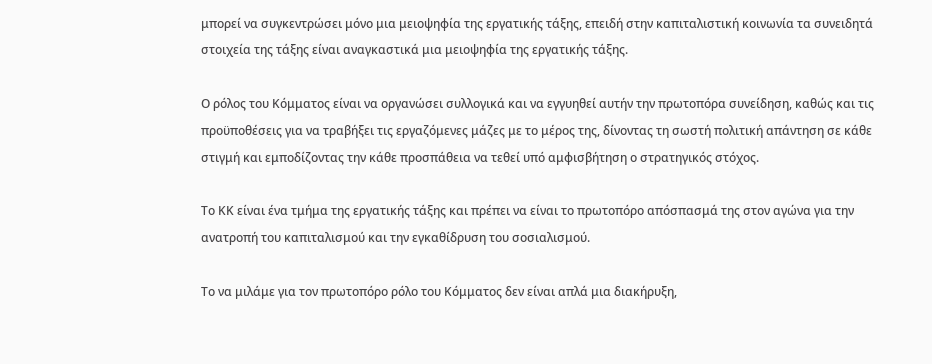μπορεί να συγκεντρώσει μόνο μια μειοψηφία της εργατικής τάξης, επειδή στην καπιταλιστική κοινωνία τα συνειδητά στοιχεία της τάξης είναι αναγκαστικά μια μειοψηφία της εργατικής τάξης.

Ο ρόλος του Κόμματος είναι να οργανώσει συλλογικά και να εγγυηθεί αυτήν την πρωτοπόρα συνείδηση, καθώς και τις προϋποθέσεις για να τραβήξει τις εργαζόμενες μάζες με το μέρος της, δίνοντας τη σωστή πολιτική απάντηση σε κάθε στιγμή και εμποδίζοντας την κάθε προσπάθεια να τεθεί υπό αμφισβήτηση ο στρατηγικός στόχος.

Το ΚΚ είναι ένα τμήμα της εργατικής τάξης και πρέπει να είναι το πρωτοπόρο απόσπασμά της στον αγώνα για την ανατροπή του καπιταλισμού και την εγκαθίδρυση του σοσιαλισμού.

Το να μιλάμε για τον πρωτοπόρο ρόλο του Κόμματος δεν είναι απλά μια διακήρυξη,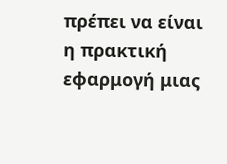πρέπει να είναι η πρακτική εφαρμογή μιας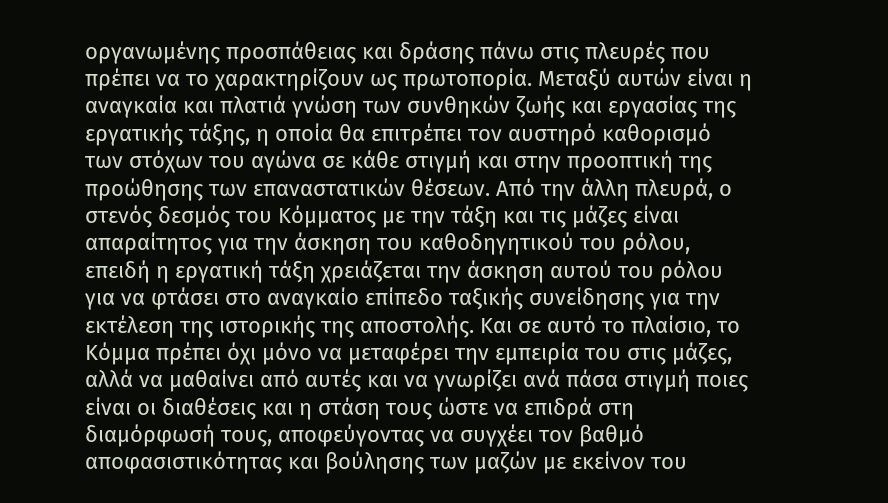οργανωμένης προσπάθειας και δράσης πάνω στις πλευρές που πρέπει να το χαρακτηρίζουν ως πρωτοπορία. Μεταξύ αυτών είναι η αναγκαία και πλατιά γνώση των συνθηκών ζωής και εργασίας της εργατικής τάξης, η οποία θα επιτρέπει τον αυστηρό καθορισμό των στόχων του αγώνα σε κάθε στιγμή και στην προοπτική της προώθησης των επαναστατικών θέσεων. Από την άλλη πλευρά, ο στενός δεσμός του Κόμματος με την τάξη και τις μάζες είναι απαραίτητος για την άσκηση του καθοδηγητικού του ρόλου, επειδή η εργατική τάξη χρειάζεται την άσκηση αυτού του ρόλου για να φτάσει στο αναγκαίο επίπεδο ταξικής συνείδησης για την εκτέλεση της ιστορικής της αποστολής. Και σε αυτό το πλαίσιο, το Κόμμα πρέπει όχι μόνο να μεταφέρει την εμπειρία του στις μάζες, αλλά να μαθαίνει από αυτές και να γνωρίζει ανά πάσα στιγμή ποιες είναι οι διαθέσεις και η στάση τους ώστε να επιδρά στη διαμόρφωσή τους, αποφεύγοντας να συγχέει τον βαθμό αποφασιστικότητας και βούλησης των μαζών με εκείνον του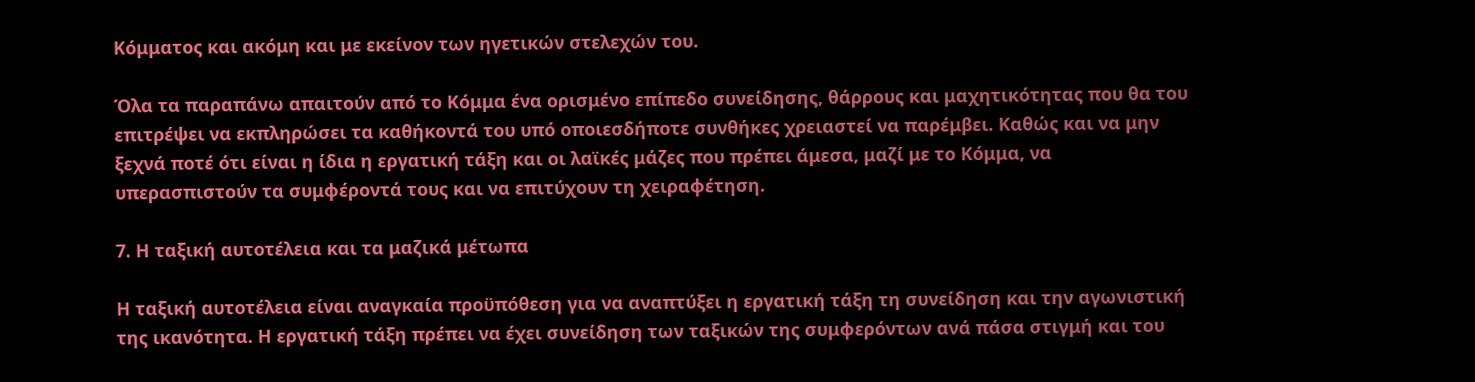Κόμματος και ακόμη και με εκείνον των ηγετικών στελεχών του.

Όλα τα παραπάνω απαιτούν από το Κόμμα ένα ορισμένο επίπεδο συνείδησης, θάρρους και μαχητικότητας που θα του επιτρέψει να εκπληρώσει τα καθήκοντά του υπό οποιεσδήποτε συνθήκες χρειαστεί να παρέμβει. Καθώς και να μην ξεχνά ποτέ ότι είναι η ίδια η εργατική τάξη και οι λαϊκές μάζες που πρέπει άμεσα, μαζί με το Κόμμα, να υπερασπιστούν τα συμφέροντά τους και να επιτύχουν τη χειραφέτηση.

7. Η ταξική αυτοτέλεια και τα μαζικά μέτωπα

Η ταξική αυτοτέλεια είναι αναγκαία προϋπόθεση για να αναπτύξει η εργατική τάξη τη συνείδηση και την αγωνιστική της ικανότητα. Η εργατική τάξη πρέπει να έχει συνείδηση των ταξικών της συμφερόντων ανά πάσα στιγμή και του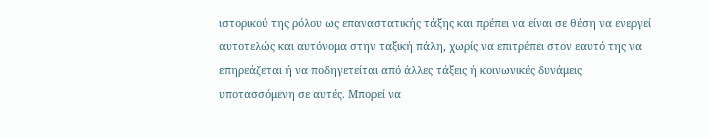ιστορικού της ρόλου ως επαναστατικής τάξης και πρέπει να είναι σε θέση να ενεργεί αυτοτελώς και αυτόνομα στην ταξική πάλη, χωρίς να επιτρέπει στον εαυτό της να επηρεάζεται ή να ποδηγετείται από άλλες τάξεις ή κοινωνικές δυνάμεις υποτασσόμενη σε αυτές. Μπορεί να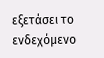εξετάσει το ενδεχόμενο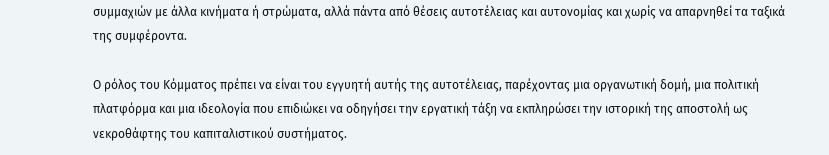συμμαχιών με άλλα κινήματα ή στρώματα, αλλά πάντα από θέσεις αυτοτέλειας και αυτονομίας και χωρίς να απαρνηθεί τα ταξικά της συμφέροντα.

Ο ρόλος του Κόμματος πρέπει να είναι του εγγυητή αυτής της αυτοτέλειας, παρέχοντας μια οργανωτική δομή, μια πολιτική πλατφόρμα και μια ιδεολογία που επιδιώκει να οδηγήσει την εργατική τάξη να εκπληρώσει την ιστορική της αποστολή ως νεκροθάφτης του καπιταλιστικού συστήματος.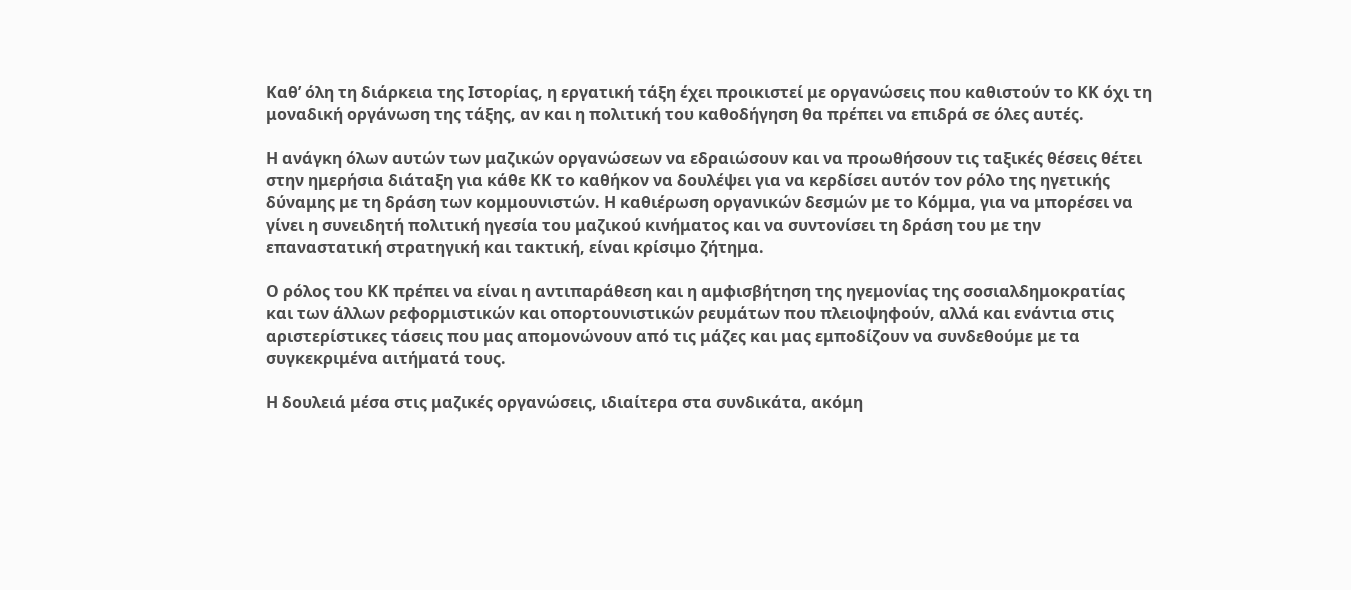Καθ’ όλη τη διάρκεια της Ιστορίας, η εργατική τάξη έχει προικιστεί με οργανώσεις που καθιστούν το ΚΚ όχι τη μοναδική οργάνωση της τάξης, αν και η πολιτική του καθοδήγηση θα πρέπει να επιδρά σε όλες αυτές.

Η ανάγκη όλων αυτών των μαζικών οργανώσεων να εδραιώσουν και να προωθήσουν τις ταξικές θέσεις θέτει στην ημερήσια διάταξη για κάθε ΚΚ το καθήκον να δουλέψει για να κερδίσει αυτόν τον ρόλο της ηγετικής δύναμης με τη δράση των κομμουνιστών. Η καθιέρωση οργανικών δεσμών με το Κόμμα, για να μπορέσει να γίνει η συνειδητή πολιτική ηγεσία του μαζικού κινήματος και να συντονίσει τη δράση του με την επαναστατική στρατηγική και τακτική, είναι κρίσιμο ζήτημα.

Ο ρόλος του ΚΚ πρέπει να είναι η αντιπαράθεση και η αμφισβήτηση της ηγεμονίας της σοσιαλδημοκρατίας και των άλλων ρεφορμιστικών και οπορτουνιστικών ρευμάτων που πλειοψηφούν, αλλά και ενάντια στις αριστερίστικες τάσεις που μας απομονώνουν από τις μάζες και μας εμποδίζουν να συνδεθούμε με τα συγκεκριμένα αιτήματά τους.

Η δουλειά μέσα στις μαζικές οργανώσεις, ιδιαίτερα στα συνδικάτα, ακόμη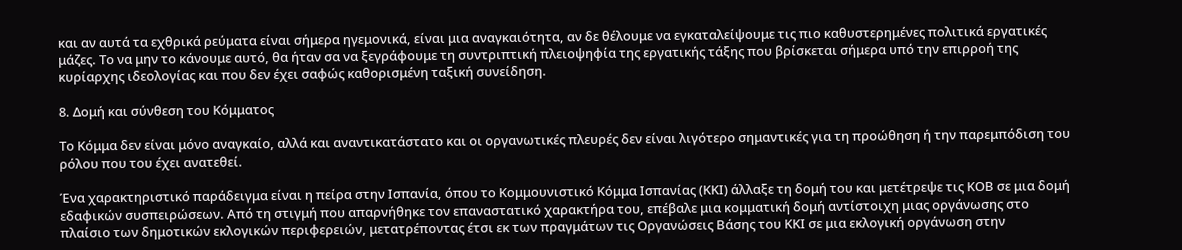και αν αυτά τα εχθρικά ρεύματα είναι σήμερα ηγεμονικά, είναι μια αναγκαιότητα, αν δε θέλουμε να εγκαταλείψουμε τις πιο καθυστερημένες πολιτικά εργατικές μάζες. Το να μην το κάνουμε αυτό, θα ήταν σα να ξεγράφουμε τη συντριπτική πλειοψηφία της εργατικής τάξης που βρίσκεται σήμερα υπό την επιρροή της κυρίαρχης ιδεολογίας και που δεν έχει σαφώς καθορισμένη ταξική συνείδηση.

8. Δομή και σύνθεση του Κόμματος

Το Κόμμα δεν είναι μόνο αναγκαίο, αλλά και αναντικατάστατο και οι οργανωτικές πλευρές δεν είναι λιγότερο σημαντικές για τη προώθηση ή την παρεμπόδιση του ρόλου που του έχει ανατεθεί.

Ένα χαρακτηριστικό παράδειγμα είναι η πείρα στην Ισπανία, όπου το Κομμουνιστικό Κόμμα Ισπανίας (ΚΚΙ) άλλαξε τη δομή του και μετέτρεψε τις ΚΟΒ σε μια δομή εδαφικών συσπειρώσεων. Από τη στιγμή που απαρνήθηκε τον επαναστατικό χαρακτήρα του, επέβαλε μια κομματική δομή αντίστοιχη μιας οργάνωσης στο πλαίσιο των δημοτικών εκλογικών περιφερειών, μετατρέποντας έτσι εκ των πραγμάτων τις Οργανώσεις Βάσης του ΚΚΙ σε μια εκλογική οργάνωση στην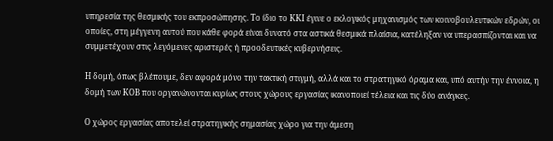υπηρεσία της θεσμικής του εκπροσώπησης. Το ίδιο το ΚΚΙ έγινε ο εκλογικός μηχανισμός των κοινοβουλευτικών εδρών, οι οποίες, στη μέγγενη αυτού που κάθε φορά είναι δυνατό στα αστικά θεσμικά πλαίσια, κατέληξαν να υπερασπίζονται και να συμμετέχουν στις λεγόμενες αριστερές ή προοδευτικές κυβερνήσεις.

Η δομή, όπως βλέπουμε, δεν αφορά μόνο την τακτική στιγμή, αλλά και το στρατηγικό όραμα και, υπό αυτήν την έννοια, η δομή των ΚΟΒ που οργανώνονται κυρίως στους χώρους εργασίας ικανοποιεί τέλεια και τις δύο ανάγκες.

Ο χώρος εργασίας αποτελεί στρατηγικής σημασίας χώρο για την άμεση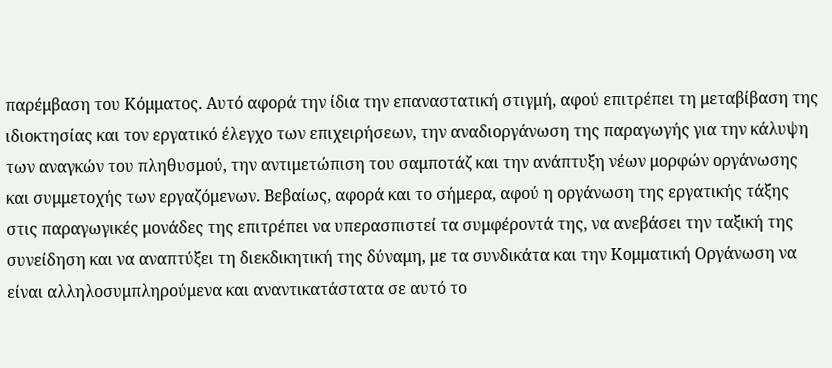παρέμβαση του Κόμματος. Αυτό αφορά την ίδια την επαναστατική στιγμή, αφού επιτρέπει τη μεταβίβαση της ιδιοκτησίας και τον εργατικό έλεγχο των επιχειρήσεων, την αναδιοργάνωση της παραγωγής για την κάλυψη των αναγκών του πληθυσμού, την αντιμετώπιση του σαμποτάζ και την ανάπτυξη νέων μορφών οργάνωσης και συμμετοχής των εργαζόμενων. Βεβαίως, αφορά και το σήμερα, αφού η οργάνωση της εργατικής τάξης στις παραγωγικές μονάδες της επιτρέπει να υπερασπιστεί τα συμφέροντά της, να ανεβάσει την ταξική της συνείδηση και να αναπτύξει τη διεκδικητική της δύναμη, με τα συνδικάτα και την Κομματική Οργάνωση να είναι αλληλοσυμπληρούμενα και αναντικατάστατα σε αυτό το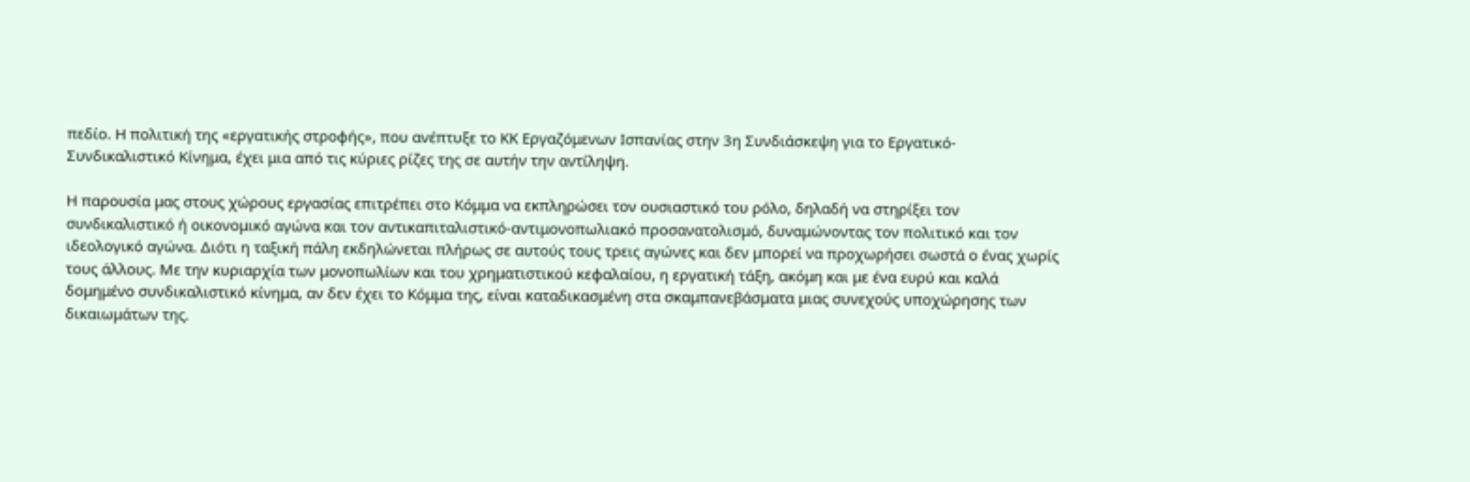πεδίο. Η πολιτική της «εργατικής στροφής», που ανέπτυξε το ΚΚ Εργαζόμενων Ισπανίας στην 3η Συνδιάσκεψη για το Εργατικό-Συνδικαλιστικό Κίνημα, έχει μια από τις κύριες ρίζες της σε αυτήν την αντίληψη.

Η παρουσία μας στους χώρους εργασίας επιτρέπει στο Κόμμα να εκπληρώσει τον ουσιαστικό του ρόλο, δηλαδή να στηρίξει τον συνδικαλιστικό ή οικονομικό αγώνα και τον αντικαπιταλιστικό-αντιμονοπωλιακό προσανατολισμό, δυναμώνοντας τον πολιτικό και τον ιδεολογικό αγώνα. Διότι η ταξική πάλη εκδηλώνεται πλήρως σε αυτούς τους τρεις αγώνες και δεν μπορεί να προχωρήσει σωστά ο ένας χωρίς τους άλλους. Με την κυριαρχία των μονοπωλίων και του χρηματιστικού κεφαλαίου, η εργατική τάξη, ακόμη και με ένα ευρύ και καλά δομημένο συνδικαλιστικό κίνημα, αν δεν έχει το Κόμμα της, είναι καταδικασμένη στα σκαμπανεβάσματα μιας συνεχούς υποχώρησης των δικαιωμάτων της.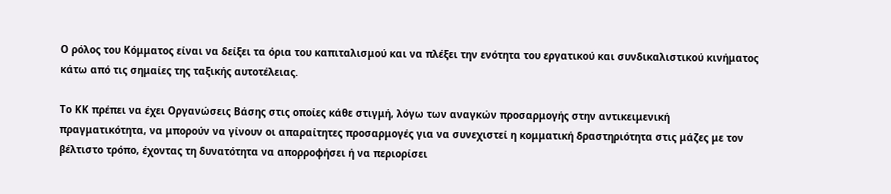Ο ρόλος του Κόμματος είναι να δείξει τα όρια του καπιταλισμού και να πλέξει την ενότητα του εργατικού και συνδικαλιστικού κινήματος κάτω από τις σημαίες της ταξικής αυτοτέλειας.

Το ΚΚ πρέπει να έχει Οργανώσεις Βάσης στις οποίες κάθε στιγμή, λόγω των αναγκών προσαρμογής στην αντικειμενική πραγματικότητα, να μπορούν να γίνουν οι απαραίτητες προσαρμογές για να συνεχιστεί η κομματική δραστηριότητα στις μάζες με τον βέλτιστο τρόπο, έχοντας τη δυνατότητα να απορροφήσει ή να περιορίσει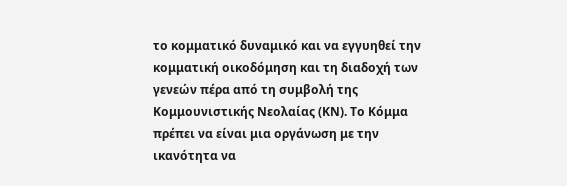το κομματικό δυναμικό και να εγγυηθεί την κομματική οικοδόμηση και τη διαδοχή των γενεών πέρα από τη συμβολή της Κομμουνιστικής Νεολαίας (ΚΝ). Το Κόμμα πρέπει να είναι μια οργάνωση με την ικανότητα να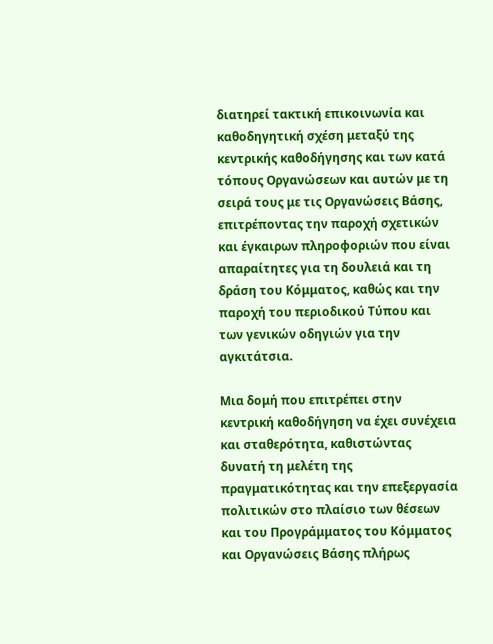διατηρεί τακτική επικοινωνία και καθοδηγητική σχέση μεταξύ της κεντρικής καθοδήγησης και των κατά τόπους Οργανώσεων και αυτών με τη σειρά τους με τις Οργανώσεις Βάσης, επιτρέποντας την παροχή σχετικών και έγκαιρων πληροφοριών που είναι απαραίτητες για τη δουλειά και τη δράση του Κόμματος, καθώς και την παροχή του περιοδικού Τύπου και των γενικών οδηγιών για την αγκιτάτσια.

Μια δομή που επιτρέπει στην κεντρική καθοδήγηση να έχει συνέχεια και σταθερότητα, καθιστώντας δυνατή τη μελέτη της πραγματικότητας και την επεξεργασία πολιτικών στο πλαίσιο των θέσεων και του Προγράμματος του Κόμματος και Οργανώσεις Βάσης πλήρως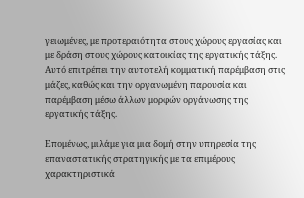γειωμένες, με προτεραιότητα στους χώρους εργασίας και με δράση στους χώρους κατοικίας της εργατικής τάξης. Αυτό επιτρέπει την αυτοτελή κομματική παρέμβαση στις μάζες, καθώς και την οργανωμένη παρουσία και παρέμβαση μέσω άλλων μορφών οργάνωσης της εργατικής τάξης.

Επομένως, μιλάμε για μια δομή στην υπηρεσία της επαναστατικής στρατηγικής με τα επιμέρους χαρακτηριστικά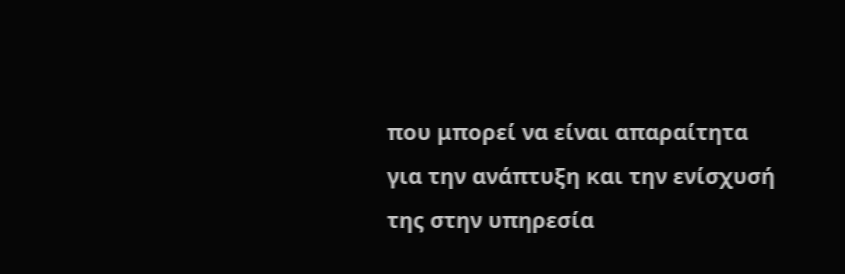που μπορεί να είναι απαραίτητα για την ανάπτυξη και την ενίσχυσή της στην υπηρεσία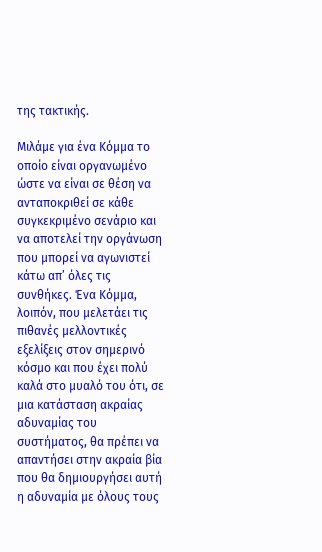της τακτικής.

Μιλάμε για ένα Κόμμα το οποίο είναι οργανωμένο ώστε να είναι σε θέση να ανταποκριθεί σε κάθε συγκεκριμένο σενάριο και να αποτελεί την οργάνωση που μπορεί να αγωνιστεί κάτω απ’ όλες τις συνθήκες. Ένα Κόμμα, λοιπόν, που μελετάει τις πιθανές μελλοντικές εξελίξεις στον σημερινό κόσμο και που έχει πολύ καλά στο μυαλό του ότι, σε μια κατάσταση ακραίας αδυναμίας του συστήματος, θα πρέπει να απαντήσει στην ακραία βία που θα δημιουργήσει αυτή η αδυναμία με όλους τους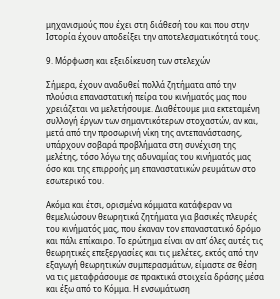μηχανισμούς που έχει στη διάθεσή του και που στην Ιστορία έχουν αποδείξει την αποτελεσματικότητά τους.

9. Μόρφωση και εξειδίκευση των στελεχών

Σήμερα, έχουν αναδυθεί πολλά ζητήματα από την πλούσια επαναστατική πείρα του κινήματός μας που χρειάζεται να μελετήσουμε. Διαθέτουμε μια εκτεταμένη συλλογή έργων των σημαντικότερων στοχαστών, αν και, μετά από την προσωρινή νίκη της αντεπανάστασης, υπάρχουν σοβαρά προβλήματα στη συνέχιση της μελέτης, τόσο λόγω της αδυναμίας του κινήματός μας όσο και της επιρροής μη επαναστατικών ρευμάτων στο εσωτερικό του.

Ακόμα και έτσι, ορισμένα κόμματα κατάφεραν να θεμελιώσουν θεωρητικά ζητήματα για βασικές πλευρές του κινήματός μας, που έκαναν τον επαναστατικό δρόμο και πάλι επίκαιρο. Το ερώτημα είναι αν απ’ όλες αυτές τις θεωρητικές επεξεργασίες και τις μελέτες, εκτός από την εξαγωγή θεωρητικών συμπερασμάτων, είμαστε σε θέση να τις μεταφράσουμε σε πρακτικά στοιχεία δράσης μέσα και έξω από το Κόμμα. Η ενσωμάτωση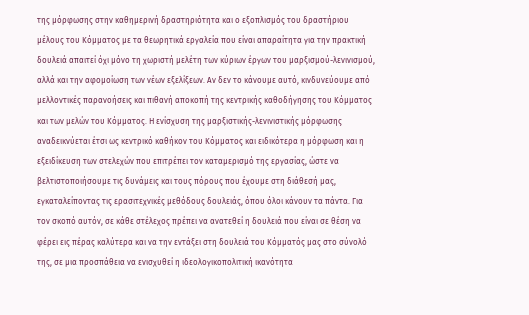της μόρφωσης στην καθημερινή δραστηριότητα και ο εξοπλισμός του δραστήριου μέλους του Κόμματος με τα θεωρητικά εργαλεία που είναι απαραίτητα για την πρακτική δουλειά απαιτεί όχι μόνο τη χωριστή μελέτη των κύριων έργων του μαρξισμού-λενινισμού, αλλά και την αφομοίωση των νέων εξελίξεων. Αν δεν το κάνουμε αυτό, κινδυνεύουμε από μελλοντικές παρανοήσεις και πιθανή αποκοπή της κεντρικής καθοδήγησης του Κόμματος και των μελών του Κόμματος. Η ενίσχυση της μαρξιστικής-λενινιστικής μόρφωσης αναδεικνύεται έτσι ως κεντρικό καθήκον του Κόμματος και ειδικότερα η μόρφωση και η εξειδίκευση των στελεχών που επιτρέπει τον καταμερισμό της εργασίας, ώστε να βελτιστοποιήσουμε τις δυνάμεις και τους πόρους που έχουμε στη διάθεσή μας, εγκαταλείποντας τις ερασιτεχνικές μεθόδους δουλειάς, όπου όλοι κάνουν τα πάντα. Για τον σκοπό αυτόν, σε κάθε στέλεχος πρέπει να ανατεθεί η δουλειά που είναι σε θέση να φέρει εις πέρας καλύτερα και να την εντάξει στη δουλειά του Κόμματός μας στο σύνολό της, σε μια προσπάθεια να ενισχυθεί η ιδεολογικοπολιτική ικανότητα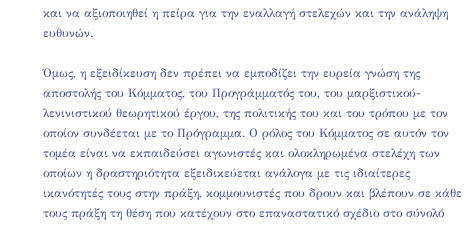και να αξιοποιηθεί η πείρα για την εναλλαγή στελεχών και την ανάληψη ευθυνών.

Όμως, η εξειδίκευση δεν πρέπει να εμποδίζει την ευρεία γνώση της αποστολής του Κόμματος, του Προγράμματός του, του μαρξιστικού-λενινιστικού θεωρητικού έργου, της πολιτικής του και του τρόπου με τον οποίον συνδέεται με το Πρόγραμμα. Ο ρόλος του Κόμματος σε αυτόν τον τομέα είναι να εκπαιδεύσει αγωνιστές και ολοκληρωμένα στελέχη των οποίων η δραστηριότητα εξειδικεύεται ανάλογα με τις ιδιαίτερες ικανότητές τους στην πράξη, κομμουνιστές που δρουν και βλέπουν σε κάθε τους πράξη τη θέση που κατέχουν στο επαναστατικό σχέδιο στο σύνολό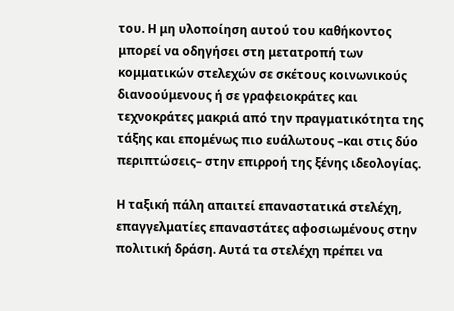του. Η μη υλοποίηση αυτού του καθήκοντος μπορεί να οδηγήσει στη μετατροπή των κομματικών στελεχών σε σκέτους κοινωνικούς διανοούμενους ή σε γραφειοκράτες και τεχνοκράτες μακριά από την πραγματικότητα της τάξης και επομένως πιο ευάλωτους –και στις δύο περιπτώσεις– στην επιρροή της ξένης ιδεολογίας.

Η ταξική πάλη απαιτεί επαναστατικά στελέχη, επαγγελματίες επαναστάτες αφοσιωμένους στην πολιτική δράση. Αυτά τα στελέχη πρέπει να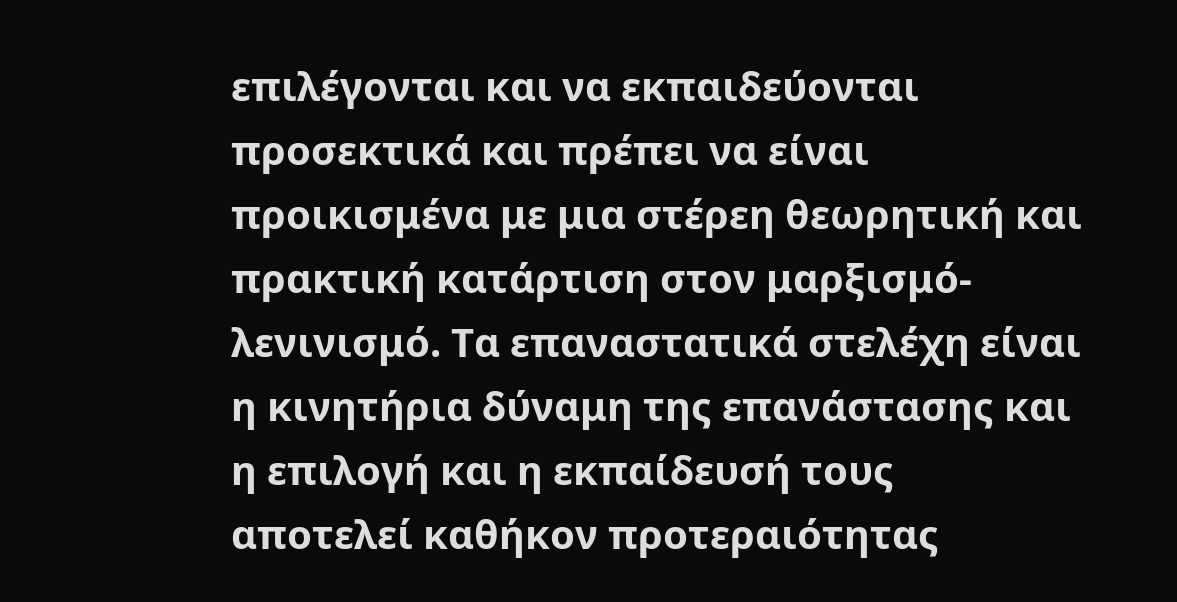επιλέγονται και να εκπαιδεύονται προσεκτικά και πρέπει να είναι προικισμένα με μια στέρεη θεωρητική και πρακτική κατάρτιση στον μαρξισμό-λενινισμό. Τα επαναστατικά στελέχη είναι η κινητήρια δύναμη της επανάστασης και η επιλογή και η εκπαίδευσή τους αποτελεί καθήκον προτεραιότητας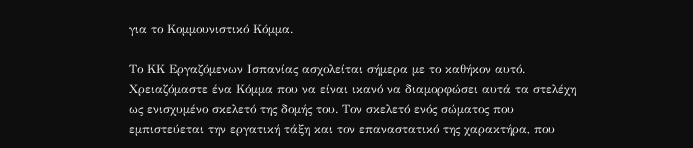για το Κομμουνιστικό Κόμμα.

Το ΚΚ Εργαζόμενων Ισπανίας ασχολείται σήμερα με το καθήκον αυτό. Χρειαζόμαστε ένα Κόμμα που να είναι ικανό να διαμορφώσει αυτά τα στελέχη ως ενισχυμένο σκελετό της δομής του. Τον σκελετό ενός σώματος που εμπιστεύεται την εργατική τάξη και τον επαναστατικό της χαρακτήρα, που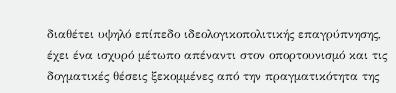διαθέτει υψηλό επίπεδο ιδεολογικοπολιτικής επαγρύπνησης, έχει ένα ισχυρό μέτωπο απέναντι στον οπορτουνισμό και τις δογματικές θέσεις ξεκομμένες από την πραγματικότητα της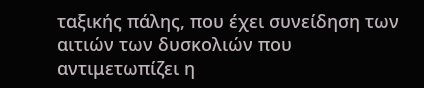ταξικής πάλης, που έχει συνείδηση των αιτιών των δυσκολιών που αντιμετωπίζει η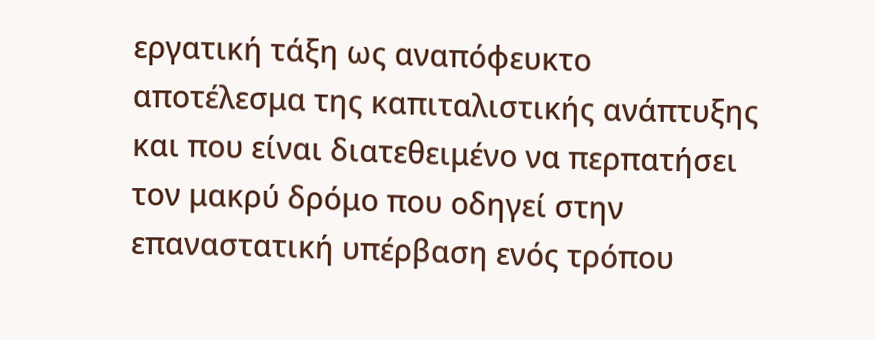εργατική τάξη ως αναπόφευκτο αποτέλεσμα της καπιταλιστικής ανάπτυξης και που είναι διατεθειμένο να περπατήσει τον μακρύ δρόμο που οδηγεί στην επαναστατική υπέρβαση ενός τρόπου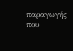παραγωγής που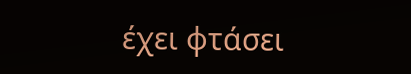έχει φτάσει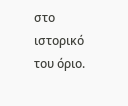στο ιστορικό του όριο.